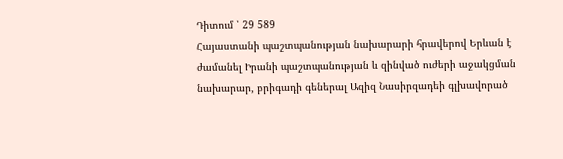Դիտում ՝ 29 589
Հայաստանի պաշտպանության նախարարի հրավերով Երևան է ժամանել Իրանի պաշտպանության և զինված ուժերի աջակցման նախարար, բրիգադի գեներալ Ազիզ Նասիրզադեի գլխավորած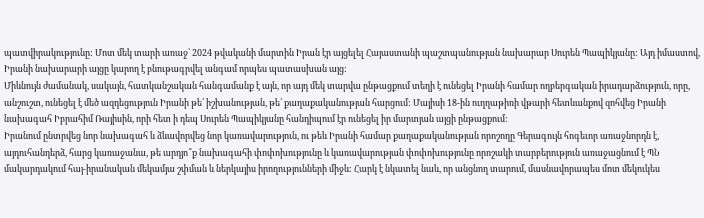պատվիրակությունը: Մոտ մեկ տարի առաջ՝ 2024 թվականի մարտին Իրան էր այցելել Հայաստանի պաշտպանության նախարար Սուրեն Պապիկյանը: Այդ իմաստով, Իրանի նախարարի այցը կարող է բնութագրվել անգամ որպես պատասխան այց:
Միևնույն ժամանակ, սակայն, հատկանշական հանգամանք է այն, որ այդ մեկ տարվա ընթացքում տեղի է ունեցել Իրանի համար ողբերգական իրադարձություն, որը, անշուշտ, ունեցել է մեծ ազդեցություն Իրանի թե՛ իշխանության, թե՛ քաղաքականության հարցում: Մայիսի 18-ին ուղղաթիռի վթարի հետևանքով զոհվեց Իրանի նախագահ Իբրահիմ Ռայիսին, որի հետ ի դեպ Սուրեն Պապիկյանը հանդիպում էր ունեցել իր մարտյան այցի ընթացքում:
Իրանում ընտրվեց նոր նախագահ և ձևավորվեց նոր կառավարություն, ու թեև Իրանի համար քաղաքականության որոշողը Գերագույն հոգեւոր առաջնորդն է, այդուհանդերձ, հարց կառաջանա, թե արդյո՞ք նախագահի փոփոխությունը և կառավարության փոփոխությունը որոշակի տարբերություն առաջացնում է ՊՆ մակարդակում հայ-իրանական մեկամյա շփման և ներկայիս իրողությունների միջև: Հարկ է նկատել նաև, որ անցնող տարում, մասնավորապես մոտ մեկուկես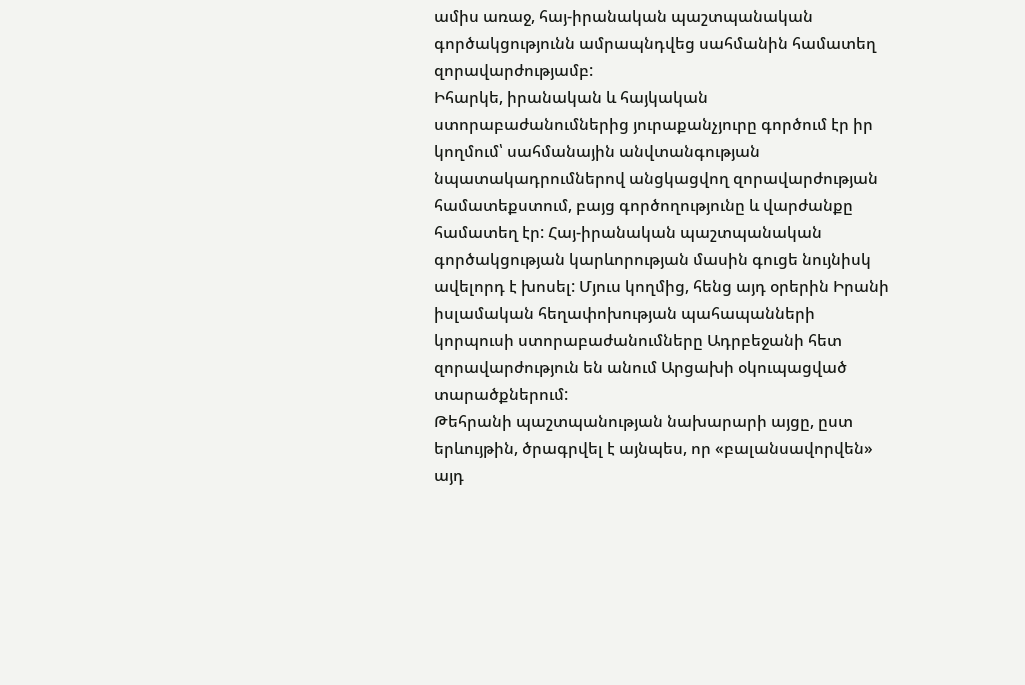ամիս առաջ, հայ-իրանական պաշտպանական գործակցությունն ամրապնդվեց սահմանին համատեղ զորավարժությամբ:
Իհարկե, իրանական և հայկական ստորաբաժանումներից յուրաքանչյուրը գործում էր իր կողմում՝ սահմանային անվտանգության նպատակադրումներով անցկացվող զորավարժության համատեքստում, բայց գործողությունը և վարժանքը համատեղ էր: Հայ-իրանական պաշտպանական գործակցության կարևորության մասին գուցե նույնիսկ ավելորդ է խոսել: Մյուս կողմից, հենց այդ օրերին Իրանի իսլամական հեղափոխության պահապանների կորպուսի ստորաբաժանումները Ադրբեջանի հետ զորավարժություն են անում Արցախի օկուպացված տարածքներում:
Թեհրանի պաշտպանության նախարարի այցը, ըստ երևույթին, ծրագրվել է այնպես, որ «բալանսավորվեն» այդ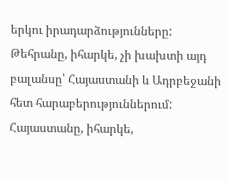երկու իրադարձությունները: Թեհրանը, իհարկե, չի խախտի այդ բալանսը՝ Հայաստանի և Ադրբեջանի հետ հարաբերություններում: Հայաստանը, իհարկե,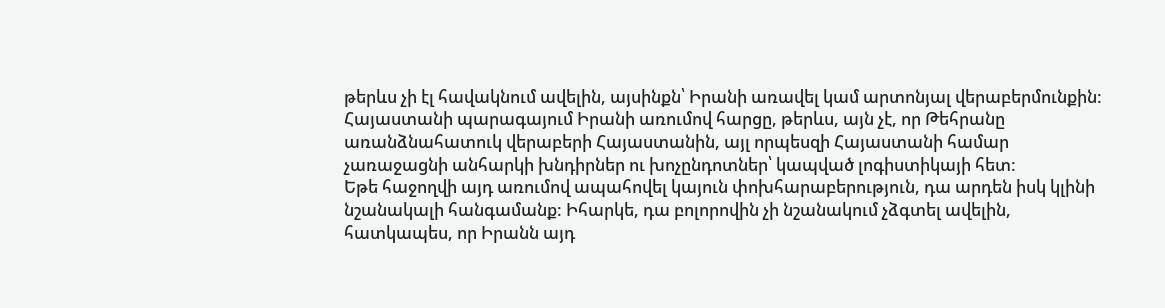թերևս չի էլ հավակնում ավելին, այսինքն՝ Իրանի առավել կամ արտոնյալ վերաբերմունքին: Հայաստանի պարագայում Իրանի առումով հարցը, թերևս, այն չէ, որ Թեհրանը առանձնահատուկ վերաբերի Հայաստանին, այլ որպեսզի Հայաստանի համար չառաջացնի անհարկի խնդիրներ ու խոչընդոտներ՝ կապված լոգիստիկայի հետ:
Եթե հաջողվի այդ առումով ապահովել կայուն փոխհարաբերություն, դա արդեն իսկ կլինի նշանակալի հանգամանք: Իհարկե, դա բոլորովին չի նշանակում չձգտել ավելին, հատկապես, որ Իրանն այդ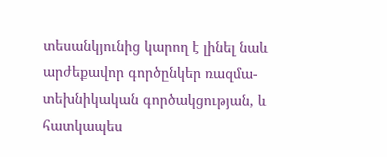տեսանկյունից կարող է լինել նաև արժեքավոր գործընկեր ռազմա-տեխնիկական գործակցության, և հատկապես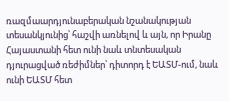ռազմաարդյունաբերական նշանակության տեսանկյունից՝ հաշվի առնելով և այն, որ Իրանը Հայաստանի հետ ունի նաև տնտեսական դյուրացված ռեժիմներ՝ դիտորդ է ԵԱՏՄ-ում, նաև ունի ԵԱՏՄ հետ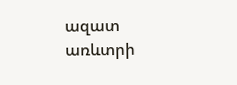ազատ առևտրի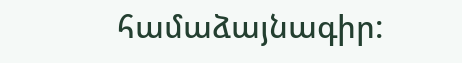համաձայնագիր: